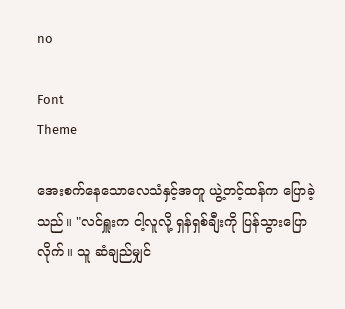no

Font
Theme

အေးစက်နေသောလေသံနှင့်အတူ ယွဲ့တင့်ထန်က ပြောခဲ့သည်။ "လင်ရှူးက ငါ့လူလို့ ရှန်ရှစ်ချီးကို ပြန်သွားပြောလိုက်။ သူ ဆံချည်မျှင်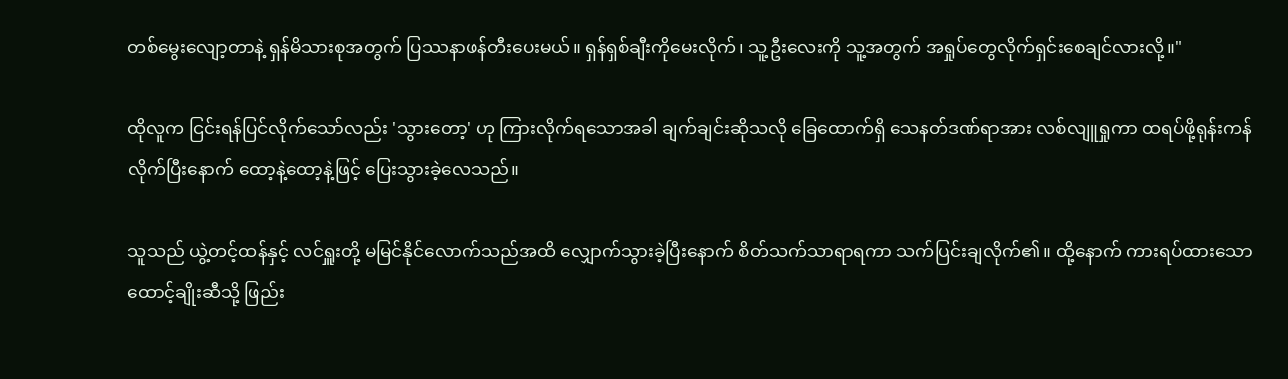တစ်မွေးလျော့တာနဲ့ ရှန်မိသားစုအတွက် ပြဿနာဖန်တီးပေးမယ်။ ရှန်ရှစ်ချီးကိုမေးလိုက်၊ သူ့ဦးလေးကို သူ့အတွက် အရှုပ်တွေလိုက်ရှင်းစေချင်လားလို့။"

ထိုလူက ငြင်းရန်ပြင်လိုက်သော်လည်း 'သွားတော့' ဟု ကြားလိုက်ရသောအခါ ချက်ချင်းဆိုသလို ခြေထောက်ရှိ သေနတ်ဒဏ်ရာအား လစ်လျူရှုကာ ထရပ်ဖို့ရုန်းကန်လိုက်ပြီးနောက် ထော့နဲ့ထော့နဲ့ဖြင့် ပြေးသွားခဲ့လေသည်။

သူသည် ယွဲ့တင့်ထန်နှင့် လင်ရှူးတို့ မမြင်နိုင်လောက်သည်အထိ လျှောက်သွားခဲ့ပြီးနောက် စိတ်သက်သာရာရကာ သက်ပြင်းချလိုက်၏။ ထို့နောက် ကားရပ်ထားသော ထောင့်ချိုးဆီသို့ ဖြည်း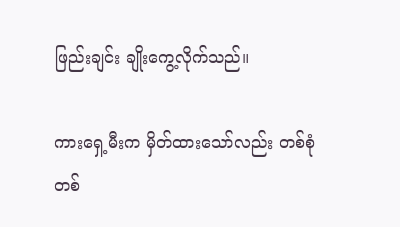ဖြည်းချင်း ချိုးကွေ့လိုက်သည်။

ကားရှေ့မီးက မှိတ်ထားသော်လည်း တစ်စုံတစ်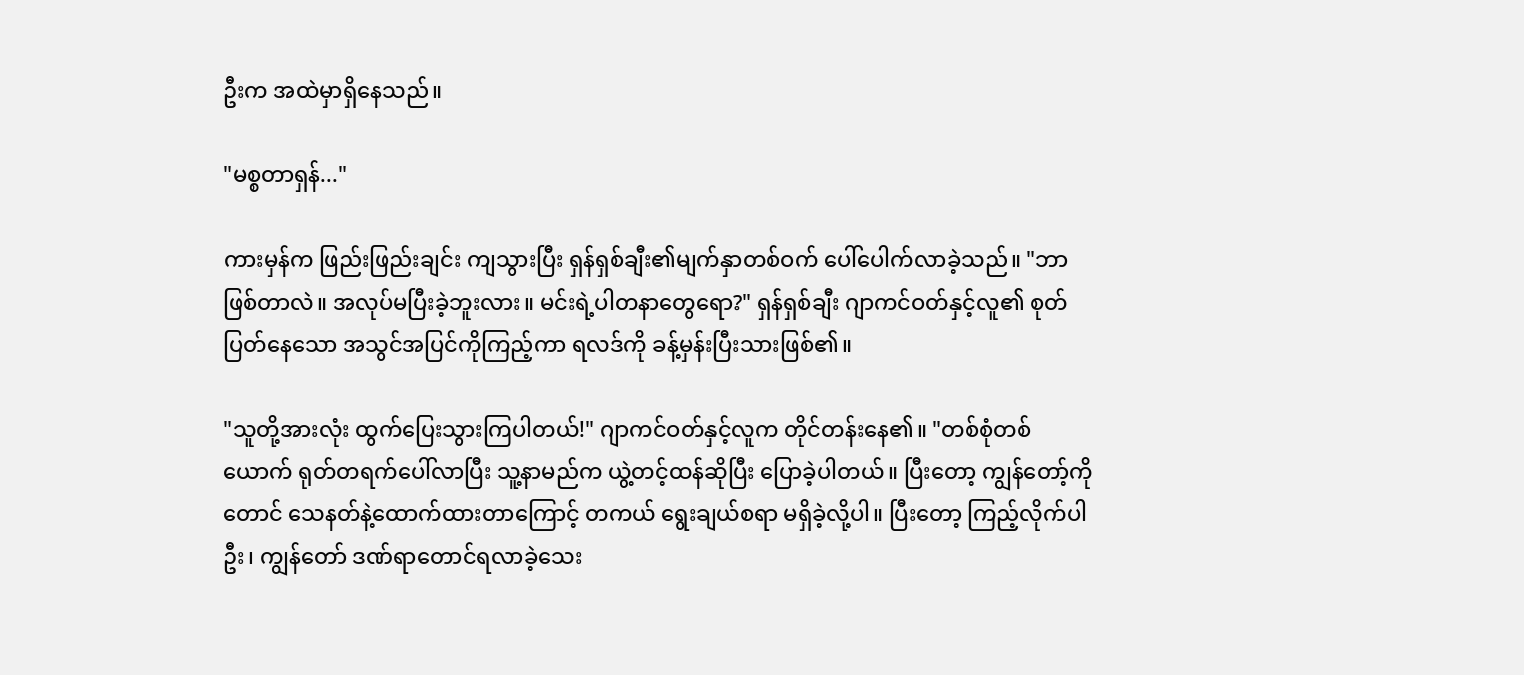ဦးက အထဲမှာရှိနေသည်။

"မစ္စတာရှန်..."

ကားမှန်က ဖြည်းဖြည်းချင်း ကျသွားပြီး ရှန်ရှစ်ချီး၏မျက်နှာတစ်ဝက် ပေါ်ပေါက်လာခဲ့သည်။ "ဘာဖြစ်တာလဲ။ အလုပ်မပြီးခဲ့ဘူးလား။ မင်းရဲ့ပါတနာတွေရော?" ရှန်ရှစ်ချီး ဂျာကင်ဝတ်နှင့်လူ၏ စုတ်ပြတ်နေသော အသွင်အပြင်ကိုကြည့်ကာ ရလဒ်ကို ခန့်မှန်းပြီးသားဖြစ်၏။

"သူတို့အားလုံး ထွက်ပြေးသွားကြပါတယ်!" ဂျာကင်ဝတ်နှင့်လူက တိုင်တန်းနေ၏။ "တစ်စုံတစ်ယောက် ရုတ်တရက်ပေါ်လာပြီး သူ့နာမည်က ယွဲ့တင့်ထန်ဆိုပြီး ပြောခဲ့ပါတယ်။ ပြီးတော့ ကျွန်တော့်ကိုတောင် သေနတ်နဲ့ထောက်ထားတာကြောင့် တကယ် ရွေးချယ်စရာ မရှိခဲ့လို့ပါ။ ပြီးတော့ ကြည့်လိုက်ပါဦး၊ ကျွန်တော် ဒဏ်ရာတောင်ရလာခဲ့သေး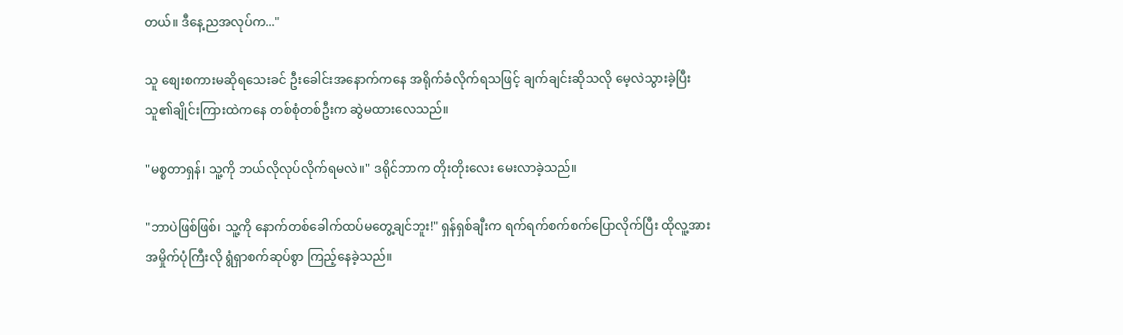တယ်။ ဒီနေ့ညအလုပ်က..."

သူ စျေးစကားမဆိုရသေးခင် ဦးခေါင်းအနောက်ကနေ အရိုက်ခံလိုက်ရသဖြင့် ချက်ချင်းဆိုသလို မေ့လဲသွားခဲ့ပြီး သူ၏ချိုင်းကြားထဲကနေ တစ်စုံတစ်ဦးက ဆွဲမထားလေသည်။

"မစ္စတာရှန်၊ သူ့ကို ဘယ်လိုလုပ်လိုက်ရမလဲ။" ဒရိုင်ဘာက တိုးတိုးလေး မေးလာခဲ့သည်။

"ဘာပဲဖြစ်ဖြစ်၊ သူ့ကို နောက်တစ်ခေါက်ထပ်မတွေ့ချင်ဘူး!" ရှန်ရှစ်ချီးက ရက်ရက်စက်စက်ပြောလိုက်ပြီး ထိုလူ့အား အမှိုက်ပုံကြီးလို ရွံရှာစက်ဆုပ်စွာ ကြည့်နေခဲ့သည်။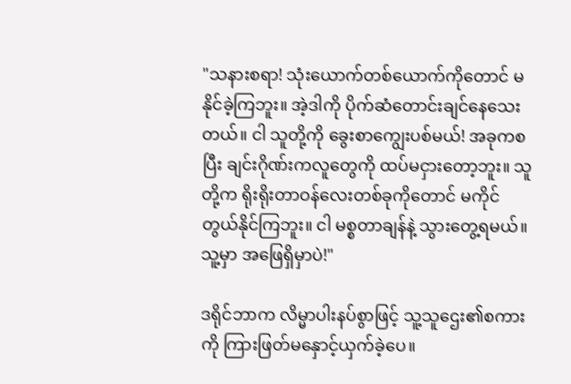"သနားစရာ! သုံးယောက်တစ်ယောက်ကိုတောင် မနိုင်ခဲ့ကြဘူး။ အဲ့ဒါကို ပိုက်ဆံတောင်းချင်နေသေးတယ်။ ငါ သူတို့ကို ခွေးစာကျွေးပစ်မယ်! အခုကစပြီး ချင်းဂိုဏ်းကလူတွေကို ထပ်မငှားတော့ဘူး။ သူတို့က ရိုးရိုးတာဝန်လေးတစ်ခုကိုတောင် မကိုင်တွယ်နိုင်ကြဘူး။ ငါ မစ္စတာချန်နဲ့ သွားတွေ့ရမယ်။ သူ့မှာ အဖြေရှိမှာပဲ!"

ဒရိုင်ဘာက လိမ္မာပါးနပ်စွာဖြင့် သူ့သူဌေး၏စကားကို ကြားဖြတ်မနှောင့်ယှက်ခဲ့ပေ။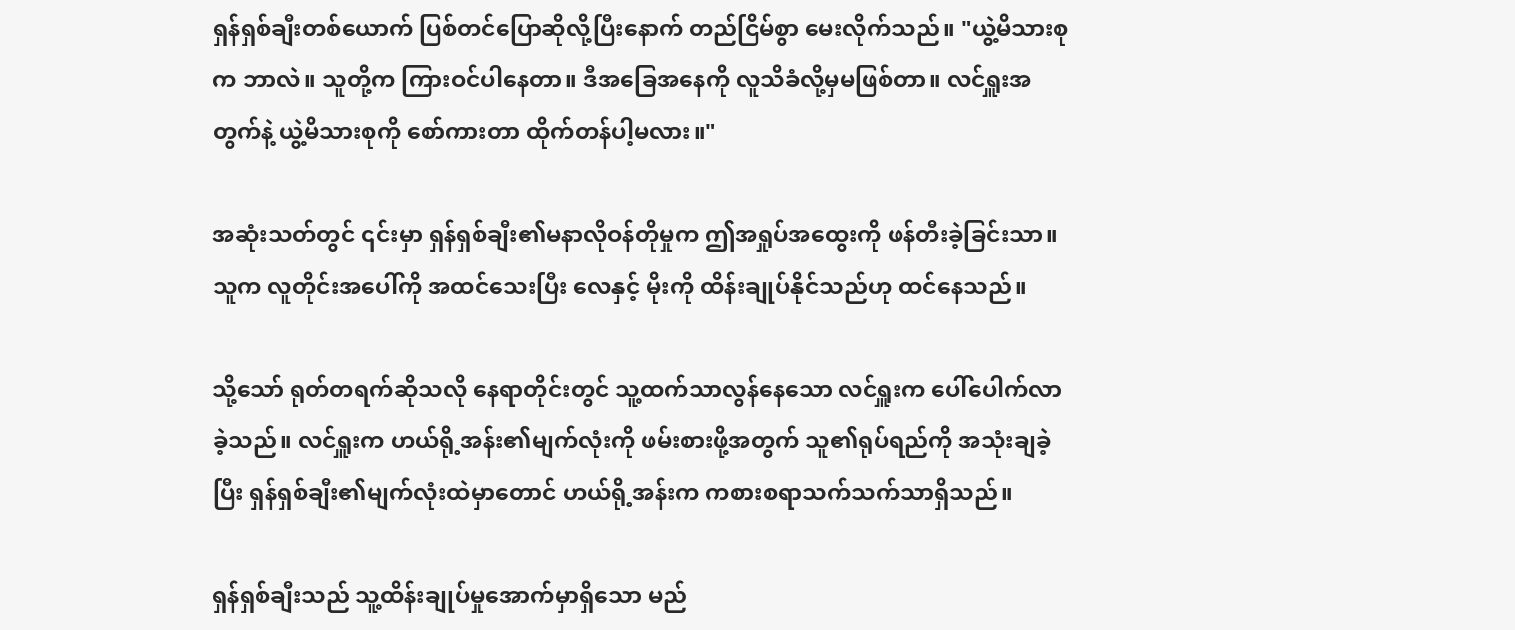ရှန်ရှစ်ချီးတစ်ယောက် ပြစ်တင်ပြောဆိုလို့ပြီးနောက် တည်ငြိမ်စွာ မေးလိုက်သည်။ "ယွဲ့မိသားစုက ဘာလဲ။ သူတို့က ကြားဝင်ပါနေတာ။ ဒီအခြေအနေကို လူသိခံလို့မှမဖြစ်တာ။ လင်ရှူးအတွက်နဲ့ ယွဲ့မိသားစုကို စော်ကားတာ ထိုက်တန်ပါ့မလား။"

အဆုံးသတ်တွင် ၎င်းမှာ ရှန်ရှစ်ချီး၏မနာလိုဝန်တိုမှုက ဤအရှုပ်အထွေးကို ဖန်တီးခဲ့ခြင်းသာ။ သူက လူတိုင်းအပေါ်ကို အထင်သေးပြီး လေနှင့် မိုးကို ထိန်းချုပ်နိုင်သည်ဟု ထင်နေသည်။

သို့သော် ရုတ်တရက်ဆိုသလို နေရာတိုင်းတွင် သူ့ထက်သာလွန်နေသော လင်ရှူးက ပေါ်ပေါက်လာခဲ့သည်။ လင်ရှူးက ဟယ်ရို့အန်း၏မျက်လုံးကို ဖမ်းစားဖို့အတွက် သူ၏ရုပ်ရည်ကို အသုံးချခဲ့ပြီး ရှန်ရှစ်ချီး၏မျက်လုံးထဲမှာတောင် ဟယ်ရို့အန်းက ကစားစရာသက်သက်သာရှိသည်။

ရှန်ရှစ်ချီးသည် သူ့ထိန်းချုပ်မှုအောက်မှာရှိသော မည်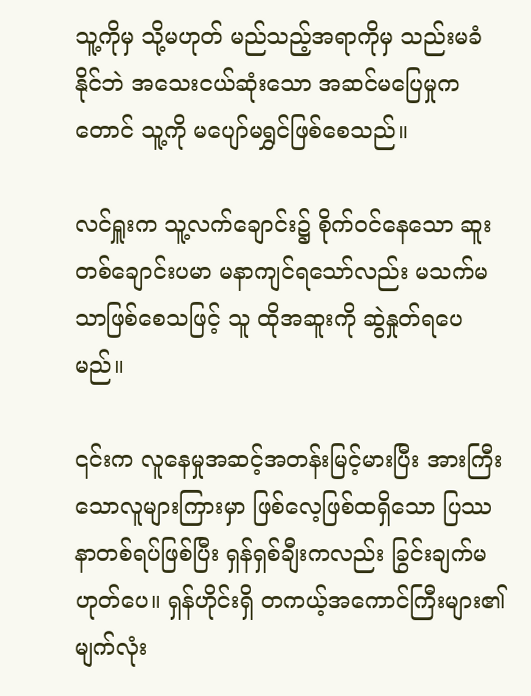သူ့ကိုမှ သို့မဟုတ် မည်သည့်အရာကိုမှ သည်းမခံနိုင်ဘဲ အသေးငယ်ဆုံးသော အဆင်မပြေမှုကတောင် သူ့ကို မပျော်မရွှင်ဖြစ်စေသည်။

လင်ရှူးက သူ့လက်ချောင်း၌ စိုက်ဝင်နေသော ဆူးတစ်ချောင်းပမာ မနာကျင်ရသော်လည်း မသက်မသာဖြစ်စေသဖြင့် သူ ထိုအဆူးကို ဆွဲနှုတ်ရပေမည်။

၎င်းက လူနေမှုအဆင့်အတန်းမြင့်မားပြီး အားကြီးသောလူများကြားမှာ ဖြစ်လေ့ဖြစ်ထရှိသော ပြဿနာတစ်ရပ်ဖြစ်ပြီး ရှန်ရှစ်ချီးကလည်း ခြွင်းချက်မဟုတ်ပေ။ ရှန်ဟိုင်းရှိ တကယ့်အကောင်ကြီးများ၏မျက်လုံး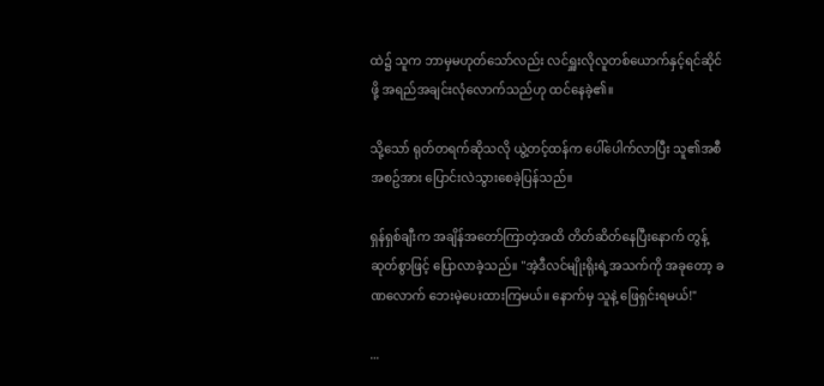ထဲ၌ သူက ဘာမှမဟုတ်သော်လည်း လင်ရှူးလိုလူတစ်ယောက်နှင့်ရင်ဆိုင်ဖို့ အရည်အချင်းလုံလောက်သည်ဟု ထင်နေခဲ့၏။

သို့သော် ရုတ်တရက်ဆိုသလို ယွဲ့တင့်ထန်က ပေါ်ပေါက်လာပြီး သူ၏အစီအစဥ်အား ပြောင်းလဲသွားစေခဲ့ပြန်သည်။

ရှန်ရှစ်ချီးက အချိန်အတော်ကြာတဲ့အထိ တိတ်ဆိတ်နေပြီးနောက် တွန့်ဆုတ်စွာဖြင့် ပြောလာခဲ့သည်။ "အဲ့ဒီလင်မျိုးရိုးရဲ့အသက်ကို အခုတော့ ခဏလောက် ဘေးမဲ့ပေးထားကြမယ်။ နောက်မှ သူနဲ့ ဖြေရှင်းရမယ်!"

...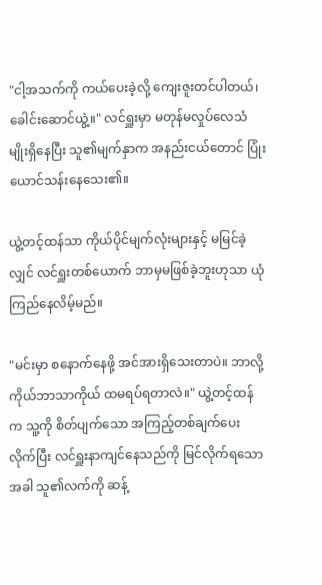"ငါ့အသက်ကို ကယ်ပေးခဲ့လို့ ကျေးဇူးတင်ပါတယ်၊ ခေါင်းဆောင်ယွဲ့။" လင်ရှူးမှာ မတုန်မလှုပ်လေသံမျိုးရှိနေပြီး သူ၏မျက်နှာက အနည်းငယ်တောင် ပြုံးယောင်သန်းနေသေး၏။

ယွဲ့တင့်ထန်သာ ကိုယ်ပိုင်မျက်လုံးများနှင့် မမြင်ခဲ့လျှင် လင်ရှူးတစ်ယောက် ဘာမှမဖြစ်ခဲ့ဘူးဟုသာ ယုံကြည်နေလိမ့်မည်။

"မင်းမှာ စနောက်နေဖို့ အင်အားရှိသေးတာပဲ။ ဘာလို့ ကိုယ်ဘာသာကိုယ် ထမရပ်ရတာလဲ။" ယွဲ့တင့်ထန်က သူ့ကို စိတ်ပျက်သော အကြည့်တစ်ချက်ပေးလိုက်ပြီး လင်ရှူးနာကျင်နေသည်ကို မြင်လိုက်ရသောအခါ သူ၏လက်ကို ဆန့်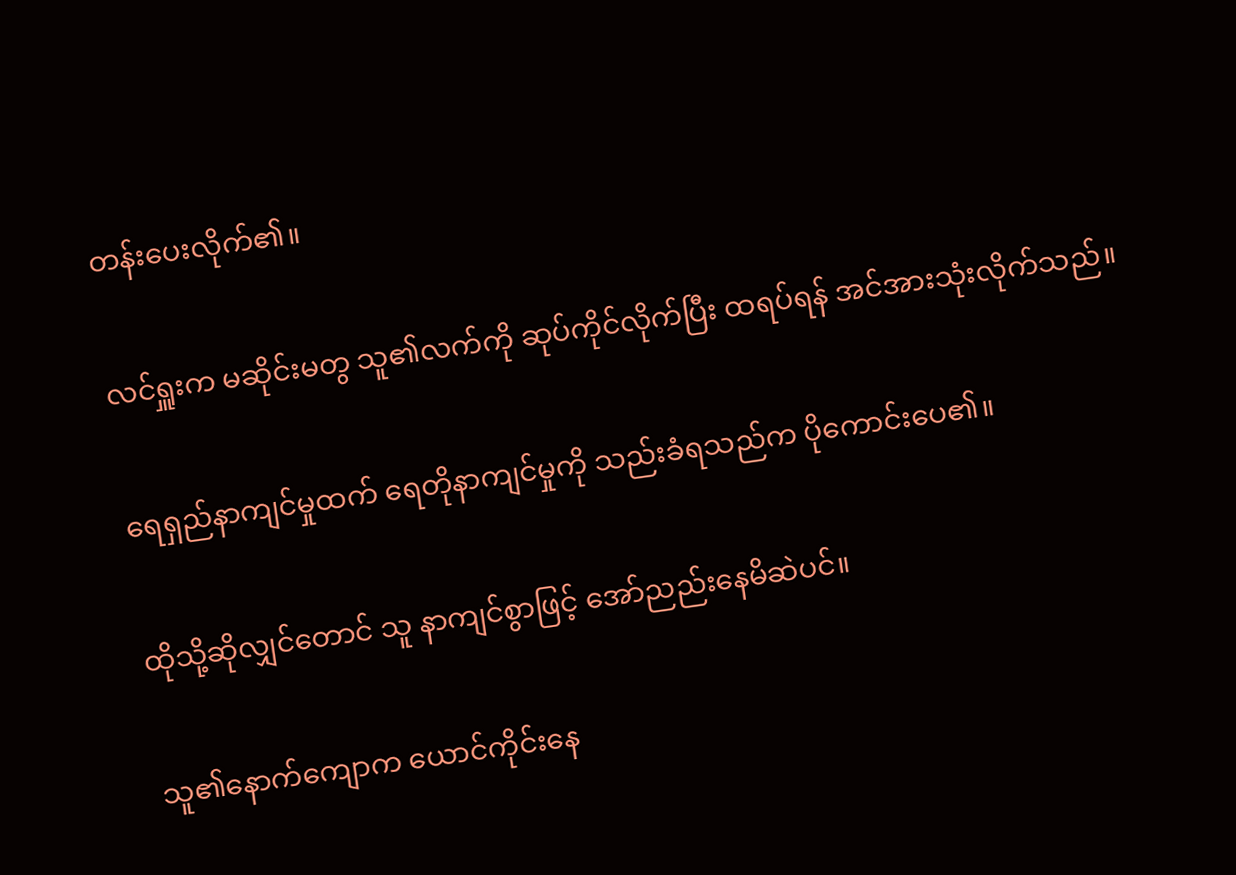တန်းပေးလိုက်၏။

လင်ရှူးက မဆိုင်းမတွ သူ၏လက်ကို ဆုပ်ကိုင်လိုက်ပြီး ထရပ်ရန် အင်အားသုံးလိုက်သည်။

ရေရှည်နာကျင်မှုထက် ရေတိုနာကျင်မှုကို သည်းခံရသည်က ပိုကောင်းပေ၏။

ထိုသို့ဆိုလျှင်တောင် သူ နာကျင်စွာဖြင့် အော်ညည်းနေမိဆဲပင်။

သူ၏နောက်ကျောက ယောင်ကိုင်းနေ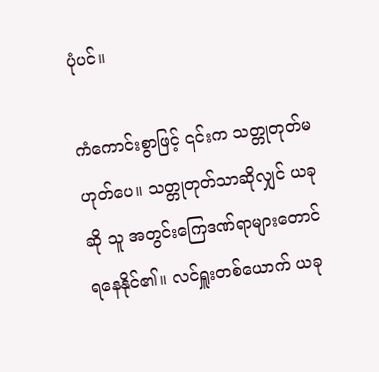ပုံပင်။

ကံကောင်းစွာဖြင့် ၎င်းက သတ္တုတုတ်မဟုတ်ပေ။ သတ္တုတုတ်သာဆိုလျှင် ယခုဆို သူ အတွင်းကြေဒဏ်ရာများတောင် ရနေနိုင်၏။ လင်ရှူးတစ်ယောက် ယခု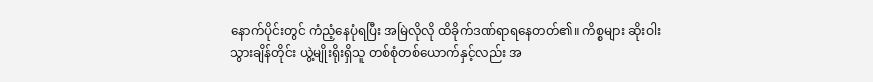နောက်ပိုင်းတွင် ကံညံ့နေပုံရပြီး အမြဲလိုလို ထိခိုက်ဒဏ်ရာရနေတတ်၏။ ကိစ္စများ ဆိုးဝါးသွားချိန်တိုင်း ယွဲ့မျိုးရိုးရှိသူ တစ်စုံတစ်ယောက်နှင့်လည်း အ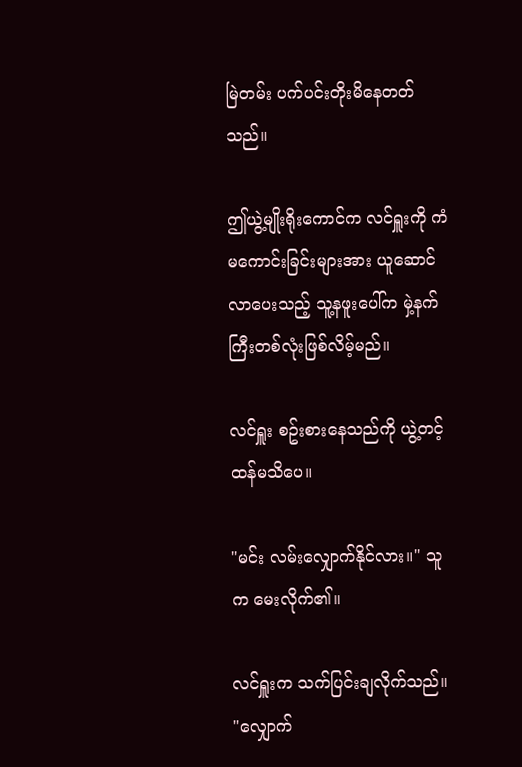မြဲတမ်း ပက်ပင်းတိုးမိနေတတ်သည်။

ဤယွဲ့မျိုးရိုးကောင်က လင်ရှူးကို ကံမကောင်းခြင်းများအား ယူဆောင်လာပေးသည့် သူ့နဖူးပေါ်က မှဲ့နက်ကြီးတစ်လုံးဖြစ်လိမ့်မည်။

လင်ရှူး စဥ်းစားနေသည်ကို ယွဲ့တင့်ထန်မသိပေ။

"မင်း လမ်းလျှောက်နိုင်လား။" သူက မေးလိုက်၏။

လင်ရှူးက သက်ပြင်းချလိုက်သည်။ "လျှောက်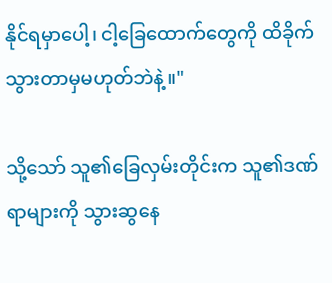နိုင်ရမှာပေါ့၊ ငါ့ခြေထောက်တွေကို ထိခိုက်သွားတာမှမဟုတ်ဘဲနဲ့။"

သို့သော် သူ၏ခြေလှမ်းတိုင်းက သူ၏ဒဏ်ရာများကို သွားဆွနေ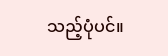သည့်ပုံပင်။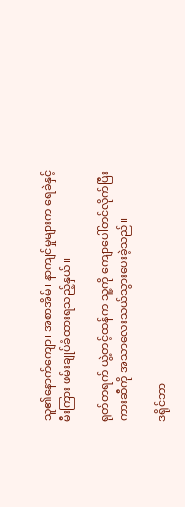သူ၏နောက်ကျော၊ အစာအိမ်၊ နာကျင်မှုများက ရေခဲနှင့်မီးကြား ဖမ်းချုပ်ခံထားရသည့်နှယ်။

ရုတ်တရက် ယွဲ့တင့်ထန်က သူ့ကို ကျောပေါ်တင်လိုက်ပြီး ကားဆီကို အသာလေးသယ်သွားပေးခဲ့သည်။

ဒရိုင်ဘာ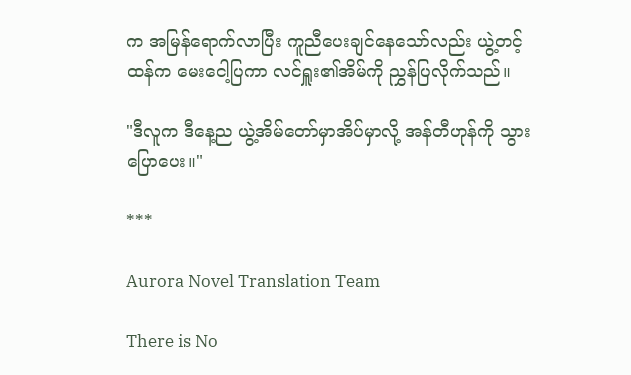က အမြန်ရောက်လာပြီး ကူညီပေးချင်နေသော်လည်း ယွဲ့တင့်ထန်က မေးငေါ့ပြကာ လင်ရှူး၏အိမ်ကို ညွှန်ပြလိုက်သည်။

"ဒီလူက ဒီနေ့ည ယွဲ့အိမ်တော်မှာအိပ်မှာလို့ အန်တီဟုန်ကို သွားပြောပေး။"

***

Aurora Novel Translation Team

There is No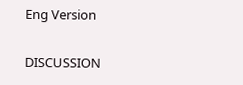Eng Version

DISCUSSION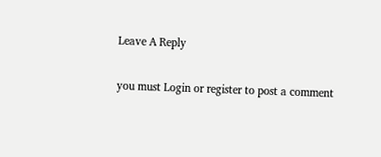Leave A Reply

you must Login or register to post a comment